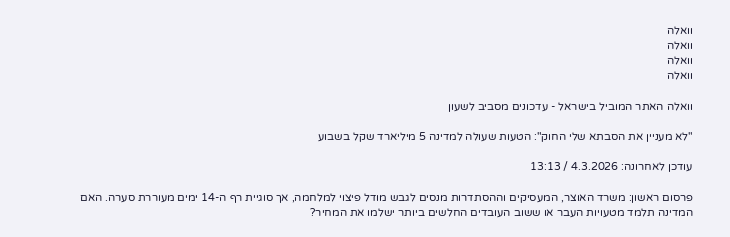וואלה
וואלה
וואלה
וואלה

וואלה האתר המוביל בישראל - עדכונים מסביב לשעון

"לא מעניין את הסבתא שלי החוק": הטעות שעולה למדינה 5 מיליארד שקל בשבוע

עודכן לאחרונה: 4.3.2026 / 13:13

פרסום ראשון: משרד האוצר, המעסיקים וההסתדרות מנסים לגבש מודל פיצוי למלחמה, אך סוגיית רף ה-14 ימים מעוררת סערה. האם המדינה תלמד מטעויות העבר או ששוב העובדים החלשים ביותר ישלמו את המחיר?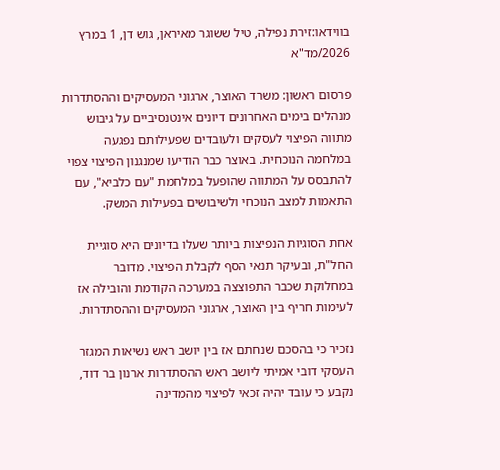בווידאו:זירת נפילה, טיל ששוגר מאיראן, גוש דן, 1 במרץ 2026/מד"א

פרסום ראשון: משרד האוצר, ארגוני המעסיקים וההסתדרות מנהלים בימים האחרונים דיונים אינטנסיביים על גיבוש מתווה הפיצוי לעסקים ולעובדים שפעילותם נפגעה במלחמה הנוכחית. באוצר כבר הודיעו שמנגנון הפיצוי צפוי להתבסס על המתווה שהופעל במלחמת "עם כלביא", עם התאמות למצב הנוכחי ולשיבושים בפעילות המשק.

אחת הסוגיות הנפיצות ביותר שעלו בדיונים היא סוגיית החל"ת, ובעיקר תנאי הסף לקבלת הפיצוי. מדובר במחלוקת שכבר התפוצצה במערכה הקודמת והובילה אז לעימות חריף בין האוצר, ארגוני המעסיקים וההסתדרות.

נזכיר כי בהסכם שנחתם אז בין יושב ראש נשיאות המגזר העסקי דובי אמיתי ליושב ראש ההסתדרות ארנון בר דוד, נקבע כי עובד יהיה זכאי לפיצוי מהמדינה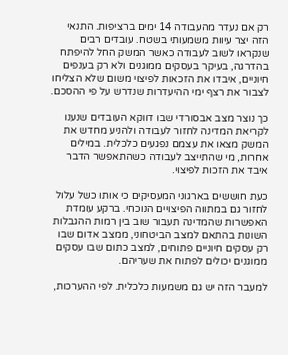רק אם נעדר מהעבודה 14 ימים ברציפות. התנאי הזה יצר עיוות משמעותי בשטח. עובדים רבים שנקראו לשוב לעבודה כאשר המשק החל להיפתח בהדרגה, בעיקר בעסקים ממוגנים ולא רק בענפים חיוניים, איבדו את הזכאות לפיצוי משום שלא הצליחו לצבור את רצף ימי ההיעדרות שנדרש על פי ההסכם.

כך נוצר מצב אבסורדי שבו דווקא העובדים שנענו לקריאת המדינה לחזור לעבודה ולהניע מחדש את המשק מצאו את עצמם נפגעים כלכלית. במילים אחרות, מי שהתייצב לעבודה כשהתאפשר הדבר איבד את הזכות לפיצוי.

כעת חוששים בארגוני המעסיקים כי אותו כשל עלול לחזור גם במתווה הפיצויים הנוכחי. ברקע עומדת האפשרות שהמדינה תעבור שוב בין רמות ההגבלות השונות בהתאם למצב הביטחוני, ממצב אדום שבו רק עסקים חיוניים פתוחים, למצב כתום שבו עסקים ממוגנים יכולים לפתוח את שעריהם.

למעבר הזה יש גם משמעות כלכלית. לפי ההערכות,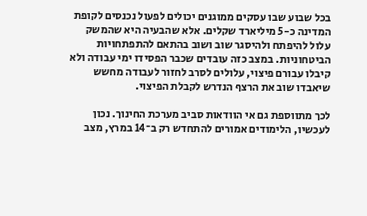בכל שבוע שבו עסקים ממוגנים יכולים לפעול נכנסים לקופת המדינה כ-5 מיליארד שקלים. אלא שהבעיה היא שהמשק עלול להיפתח ולהיסגר שוב ושוב בהתאם להתפתחויות הביטחוניות. במצב כזה עובדים שכבר הפסידו ימי עבודה ולא קיבלו עבורם פיצוי, עלולים לסרב לחזור לעבודה מחשש שיאבדו שוב את הרצף הנדרש לקבלת הפיצוי.

לכך מתווספת גם אי הוודאות סביב מערכת החינוך. נכון לעכשיו, הלימודים אמורים להתחדש רק ב־14 במרץ, מצב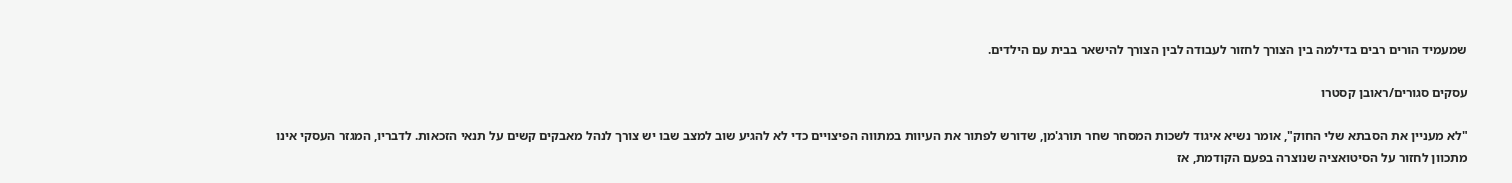שמעמיד הורים רבים בדילמה בין הצורך לחזור לעבודה לבין הצורך להישאר בבית עם הילדים.

עסקים סגורים/ראובן קסטרו

"לא מעניין את הסבתא שלי החוק", אומר נשיא איגוד לשכות המסחר שחר תורג'מן, שדורש לפתור את העיוות במתווה הפיצויים כדי לא להגיע שוב למצב שבו יש צורך לנהל מאבקים קשים על תנאי הזכאות. לדבריו, המגזר העסקי אינו מתכוון לחזור על הסיטואציה שנוצרה בפעם הקודמת, אז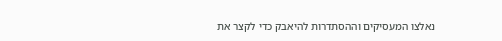נאלצו המעסיקים וההסתדרות להיאבק כדי לקצר את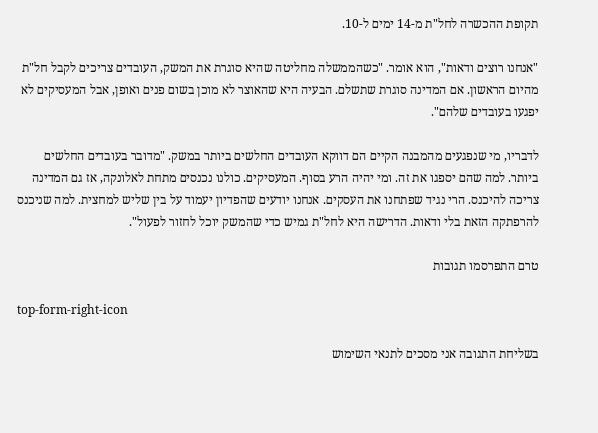תקופת ההכשרה לחל"ת מ-14 ימים ל-10.

"אנחנו רוצים ודאות", הוא אומר. "כשהממשלה מחליטה שהיא סוגרת את המשק, העובדים צריכים לקבל חל"ת מהיום הראשון. אם המדינה סוגרת שתשלם. הבעיה היא שהאוצר לא מוכן בשום פנים ואופן, אבל המעסיקים לא יפגעו בעובדים שלהם".

לדבריו, מי שנפגעים מהמבנה הקיים הם דווקא העובדים החלשים ביותר במשק. "מדובר בעובדים החלשים ביותר. למה שהם יספגו את זה. ומי יהיה הרע בסוף. המעסיקים. כולנו נכנסים מתחת לאלונקה, אז גם המדינה צריכה להיכנס. הרי נגיד שפתחנו את העסקים. אנחנו יודעים שהפדיון יעמוד על בין שליש למחצית. למה שניכנס להרפתקה הזאת בלי ודאות. הדרישה היא לחל"ת גמיש כדי שהמשק יוכל לחזור לפעול".

טרם התפרסמו תגובות

top-form-right-icon

בשליחת התגובה אני מסכים לתנאי השימוש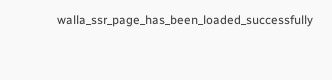walla_ssr_page_has_been_loaded_successfully